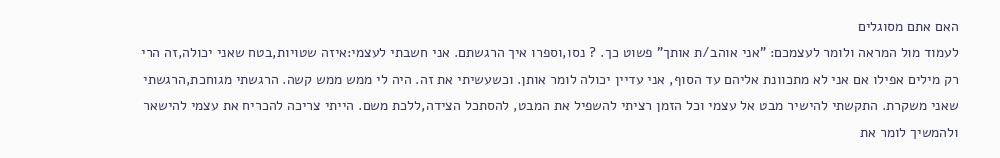האם אתם מסוגלים
לעמוד מול המראה ולומר לעצמכם: "אני אוהב/ת אותך" פשוט כך. ? נסו,וספרו איך הרגשתם. אני חשבתי לעצמי:איזה שטויות,בטח שאני יכולה,זה הרי רק מילים אפילו אם אני לא מתכוונת אליהם עד הסוף, אני עדיין יכולה לומר אותן. וכשעשיתי את זה. היה לי ממש ממש קשה. הרגשתי מגוחכת,הרגשתי שאני משקרת. התקשתי להישיר מבט אל עצמי וכל הזמן רציתי להשפיל את המבט, להסתכל הצידה,ללכת משם. הייתי צריכה להכריח את עצמי להישאר ולהמשיך לומר את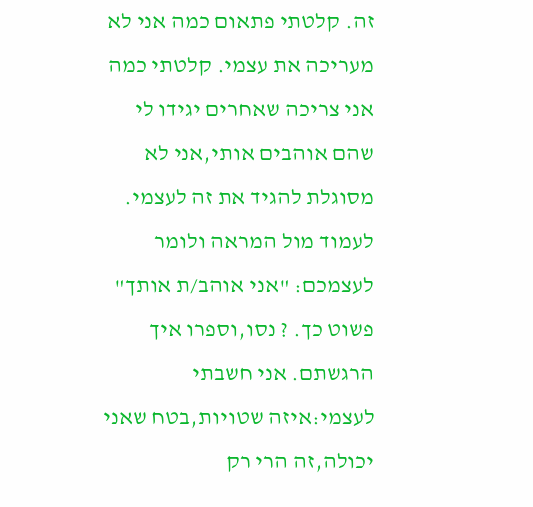זה. קלטתי פתאום כמה אני לא מעריכה את עצמי. קלטתי כמה אני צריכה שאחרים יגידו לי שהם אוהבים אותי,אני לא מסוגלת להגיד את זה לעצמי.
לעמוד מול המראה ולומר לעצמכם: "אני אוהב/ת אותך" פשוט כך. ? נסו,וספרו איך הרגשתם. אני חשבתי לעצמי:איזה שטויות,בטח שאני יכולה,זה הרי רק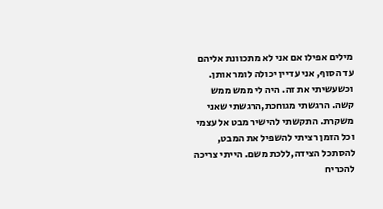מילים אפילו אם אני לא מתכוונת אליהם עד הסוף, אני עדיין יכולה לומר אותן. וכשעשיתי את זה. היה לי ממש ממש קשה. הרגשתי מגוחכת,הרגשתי שאני משקרת. התקשתי להישיר מבט אל עצמי וכל הזמן רציתי להשפיל את המבט, להסתכל הצידה,ללכת משם. הייתי צריכה להכריח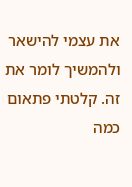את עצמי להישאר ולהמשיך לומר את זה. קלטתי פתאום כמה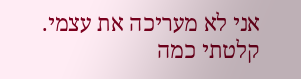אני לא מעריכה את עצמי. קלטתי כמה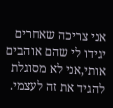אני צריכה שאחרים יגידו לי שהם אוהבים אותי,אני לא מסוגלת להגיד את זה לעצמי.